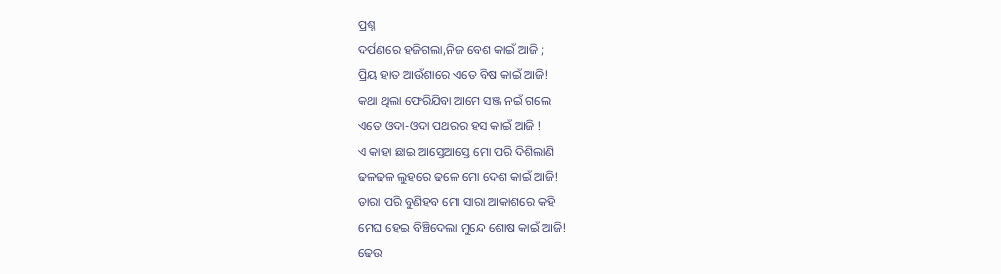ପ୍ରଶ୍ନ
ଦର୍ପଣରେ ହଜିଗଲା,ନିଜ ବେଶ କାଇଁ ଆଜି ;
ପ୍ରିୟ ହାତ ଆଉଁଶାରେ ଏତେ ବିଷ କାଇଁ ଆଜି!
କଥା ଥିଲା ଫେରିଯିବା ଆମେ ସଞ୍ଜ ନଇଁ ଗଲେ
ଏତେ ଓଦା-ଓଦା ପଥରର ହସ କାଇଁ ଆଜି !
ଏ କାହା ଛାଇ ଆସ୍ତେଆସ୍ତେ ମୋ ପରି ଦିଶିଲାଣି
ଢଳଢଳ ଲୁହରେ ଢଳେ ମୋ ଦେଶ କାଇଁ ଆଜି!
ତାରା ପରି ବୁଣିହବ ମୋ ସାରା ଆକାଶରେ କହି
ମେଘ ହେଇ ବିଞ୍ଚିଦେଲା ମୁନ୍ଦେ ଶୋଷ କାଇଁ ଆଜି!
ଢେଉ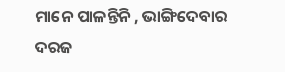ମାନେ ପାଳନ୍ତିନି , ଭାଙ୍ଗିଦେବାର ଦରଜ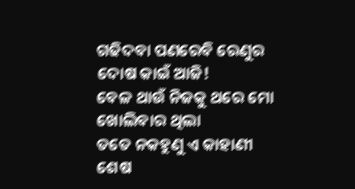ଗଢିଦବା ପଣରେବି ରେଣୁର ଦୋଷ କାଇଁ ଆଜି!
ବେଳ ଥାଉଁ ନିଜକୁ ଥରେ ମୋ ଖୋଲିବାର ଥିଲା
ତତେ ନକହୁଣୁ ଏ କାହାଣୀ ଶେଷ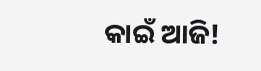କାଇଁ ଆଜି!